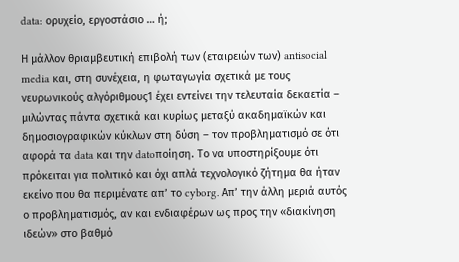data: ορυχείο, εργοστάσιο … ή;

Η μάλλον θριαμβευτική επιβολή των (εταιρειών των) antisocial media και, στη συνέχεια, η φωταγωγία σχετικά με τους νευρωνικούς αλγόριθμους1 έχει εντείνει την τελευταία δεκαετία – μιλώντας πάντα σχετικά και κυρίως μεταξύ ακαδημαϊκών και δημοσιογραφικών κύκλων στη δύση – τον προβληματισμό σε ότι αφορά τα data και την datoποίηση. Το να υποστηρίξουμε ότι πρόκειται για πολιτικό και όχι απλά τεχνολογικό ζήτημα θα ήταν εκείνο που θα περιμένατε απ’ το cyborg. Απ’ την άλλη μεριά αυτός ο προβληματισμός, αν και ενδιαφέρων ως προς την «διακίνηση ιδεών» στο βαθμό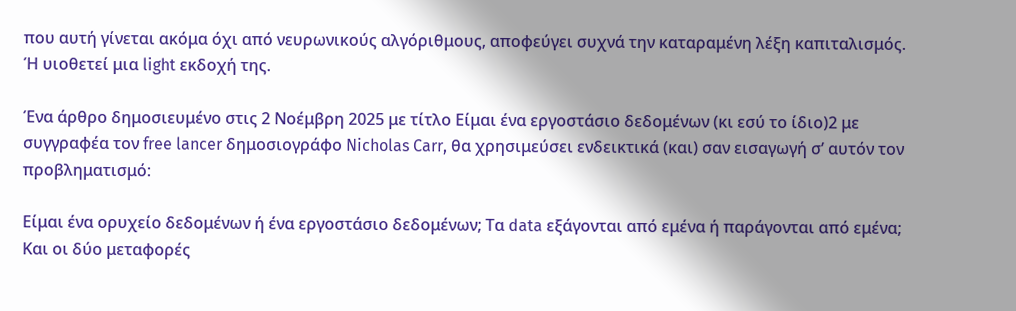που αυτή γίνεται ακόμα όχι από νευρωνικούς αλγόριθμους, αποφεύγει συχνά την καταραμένη λέξη καπιταλισμός. Ή υιοθετεί μια light εκδοχή της.

Ένα άρθρο δημοσιευμένο στις 2 Νοέμβρη 2025 με τίτλο Είμαι ένα εργοστάσιο δεδομένων (κι εσύ το ίδιο)2 με συγγραφέα τον free lancer δημοσιογράφο Nicholas Carr, θα χρησιμεύσει ενδεικτικά (και) σαν εισαγωγή σ’ αυτόν τον προβληματισμό:

Είμαι ένα ορυχείο δεδομένων ή ένα εργοστάσιο δεδομένων; Τα data εξάγονται από εμένα ή παράγονται από εμένα; Και οι δύο μεταφορές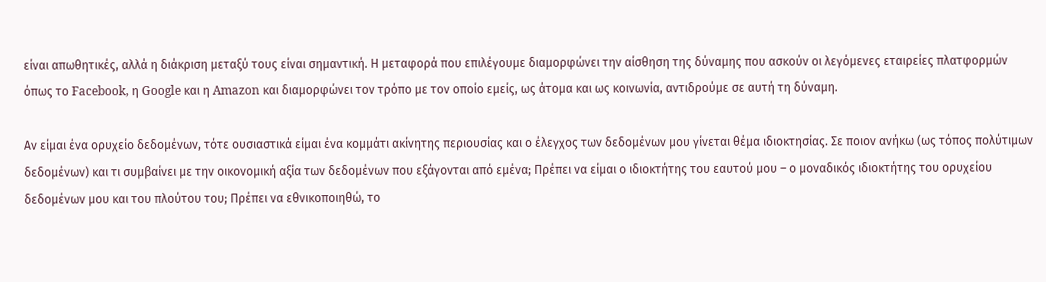είναι απωθητικές, αλλά η διάκριση μεταξύ τους είναι σημαντική. Η μεταφορά που επιλέγουμε διαμορφώνει την αίσθηση της δύναμης που ασκούν οι λεγόμενες εταιρείες πλατφορμών όπως το Facebook, η Google και η Amazon και διαμορφώνει τον τρόπο με τον οποίο εμείς, ως άτομα και ως κοινωνία, αντιδρούμε σε αυτή τη δύναμη.

Αν είμαι ένα ορυχείο δεδομένων, τότε ουσιαστικά είμαι ένα κομμάτι ακίνητης περιουσίας και ο έλεγχος των δεδομένων μου γίνεται θέμα ιδιοκτησίας. Σε ποιον ανήκω (ως τόπος πολύτιμων δεδομένων) και τι συμβαίνει με την οικονομική αξία των δεδομένων που εξάγονται από εμένα; Πρέπει να είμαι ο ιδιοκτήτης του εαυτού μου – ο μοναδικός ιδιοκτήτης του ορυχείου δεδομένων μου και του πλούτου του; Πρέπει να εθνικοποιηθώ, το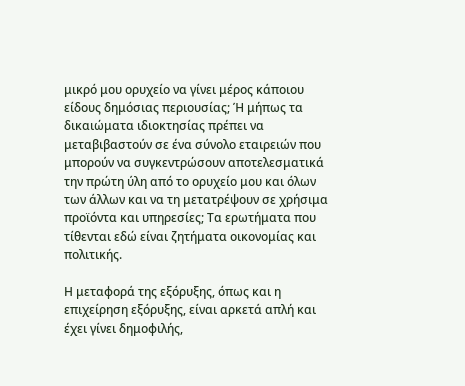μικρό μου ορυχείο να γίνει μέρος κάποιου είδους δημόσιας περιουσίας; Ή μήπως τα δικαιώματα ιδιοκτησίας πρέπει να μεταβιβαστούν σε ένα σύνολο εταιρειών που μπορούν να συγκεντρώσουν αποτελεσματικά την πρώτη ύλη από το ορυχείο μου και όλων των άλλων και να τη μετατρέψουν σε χρήσιμα προϊόντα και υπηρεσίες; Τα ερωτήματα που τίθενται εδώ είναι ζητήματα οικονομίας και πολιτικής.

Η μεταφορά της εξόρυξης, όπως και η επιχείρηση εξόρυξης, είναι αρκετά απλή και έχει γίνει δημοφιλής,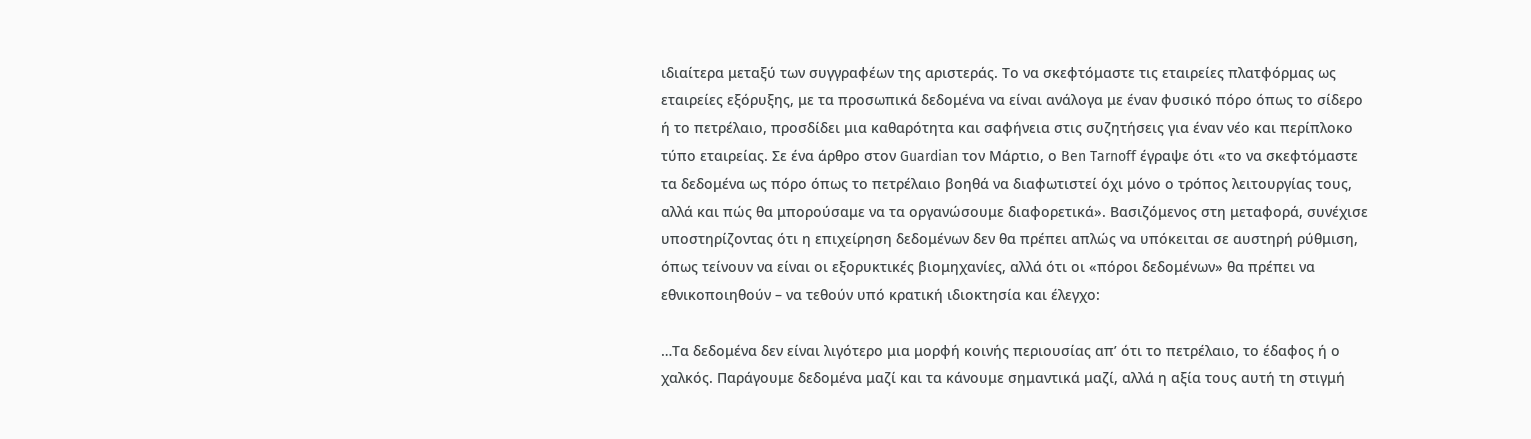ιδιαίτερα μεταξύ των συγγραφέων της αριστεράς. Το να σκεφτόμαστε τις εταιρείες πλατφόρμας ως εταιρείες εξόρυξης, με τα προσωπικά δεδομένα να είναι ανάλογα με έναν φυσικό πόρο όπως το σίδερο ή το πετρέλαιο, προσδίδει μια καθαρότητα και σαφήνεια στις συζητήσεις για έναν νέο και περίπλοκο τύπο εταιρείας. Σε ένα άρθρο στον Guardian τον Μάρτιο, ο Ben Tarnoff έγραψε ότι «το να σκεφτόμαστε τα δεδομένα ως πόρο όπως το πετρέλαιο βοηθά να διαφωτιστεί όχι μόνο ο τρόπος λειτουργίας τους, αλλά και πώς θα μπορούσαμε να τα οργανώσουμε διαφορετικά». Βασιζόμενος στη μεταφορά, συνέχισε υποστηρίζοντας ότι η επιχείρηση δεδομένων δεν θα πρέπει απλώς να υπόκειται σε αυστηρή ρύθμιση, όπως τείνουν να είναι οι εξορυκτικές βιομηχανίες, αλλά ότι οι «πόροι δεδομένων» θα πρέπει να εθνικοποιηθούν – να τεθούν υπό κρατική ιδιοκτησία και έλεγχο:

…Τα δεδομένα δεν είναι λιγότερο μια μορφή κοινής περιουσίας απ’ ότι το πετρέλαιο, το έδαφος ή ο χαλκός. Παράγουμε δεδομένα μαζί και τα κάνουμε σημαντικά μαζί, αλλά η αξία τους αυτή τη στιγμή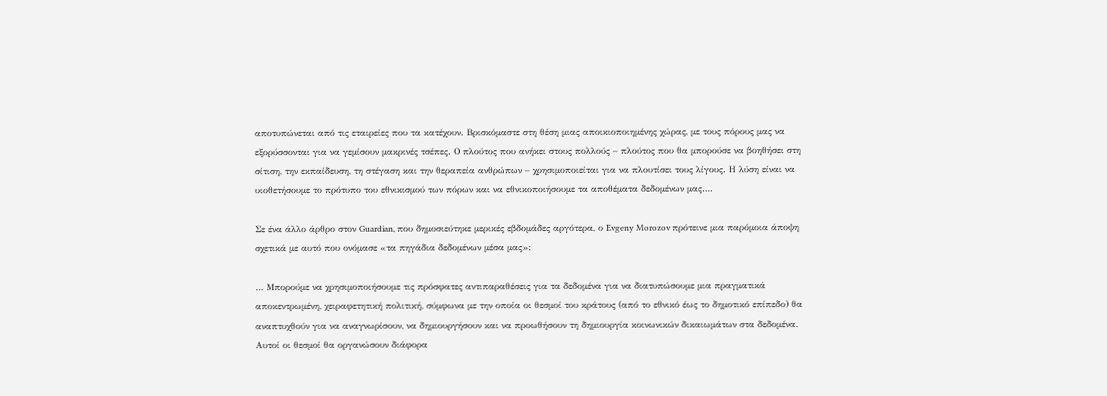αποτυπώνεται από τις εταιρείες που τα κατέχουν. Βρισκόμαστε στη θέση μιας αποικιοποιημένης χώρας, με τους πόρους μας να εξορύσσονται για να γεμίσουν μακρινές τσέπες. Ο πλούτος που ανήκει στους πολλούς – πλούτος που θα μπορούσε να βοηθήσει στη σίτιση, την εκπαίδευση, τη στέγαση και την θεραπεία ανθρώπων – χρησιμοποιείται για να πλουτίσει τους λίγους. Η λύση είναι να υιοθετήσουμε το πρότυπο του εθνικισμού των πόρων και να εθνικοποιήσουμε τα αποθέματα δεδομένων μας….

Σε ένα άλλο άρθρο στον Guardian, που δημοσιεύτηκε μερικές εβδομάδες αργότερα, ο Evgeny Morozov πρότεινε μια παρόμοια άποψη σχετικά με αυτό που ονόμασε «τα πηγάδια δεδομένων μέσα μας»:

… Μπορούμε να χρησιμοποιήσουμε τις πρόσφατες αντιπαραθέσεις για τα δεδομένα για να διατυπώσουμε μια πραγματικά αποκεντρωμένη, χειραφετητική πολιτική, σύμφωνα με την οποία οι θεσμοί του κράτους (από το εθνικό έως το δημοτικό επίπεδο) θα αναπτυχθούν για να αναγνωρίσουν, να δημιουργήσουν και να προωθήσουν τη δημιουργία κοινωνικών δικαιωμάτων στα δεδομένα. Αυτοί οι θεσμοί θα οργανώσουν διάφορα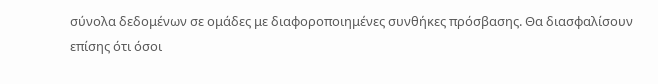σύνολα δεδομένων σε ομάδες με διαφοροποιημένες συνθήκες πρόσβασης. Θα διασφαλίσουν επίσης ότι όσοι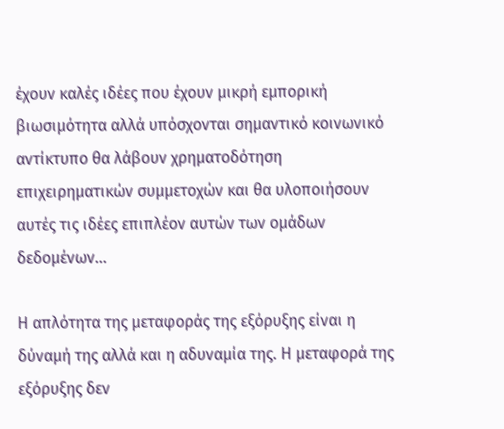έχουν καλές ιδέες που έχουν μικρή εμπορική βιωσιμότητα αλλά υπόσχονται σημαντικό κοινωνικό αντίκτυπο θα λάβουν χρηματοδότηση επιχειρηματικών συμμετοχών και θα υλοποιήσουν αυτές τις ιδέες επιπλέον αυτών των ομάδων δεδομένων…

Η απλότητα της μεταφοράς της εξόρυξης είναι η δύναμή της αλλά και η αδυναμία της. Η μεταφορά της εξόρυξης δεν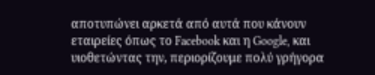αποτυπώνει αρκετά από αυτά που κάνουν εταιρείες όπως το Facebook και η Google, και υιοθετώντας την, περιορίζουμε πολύ γρήγορα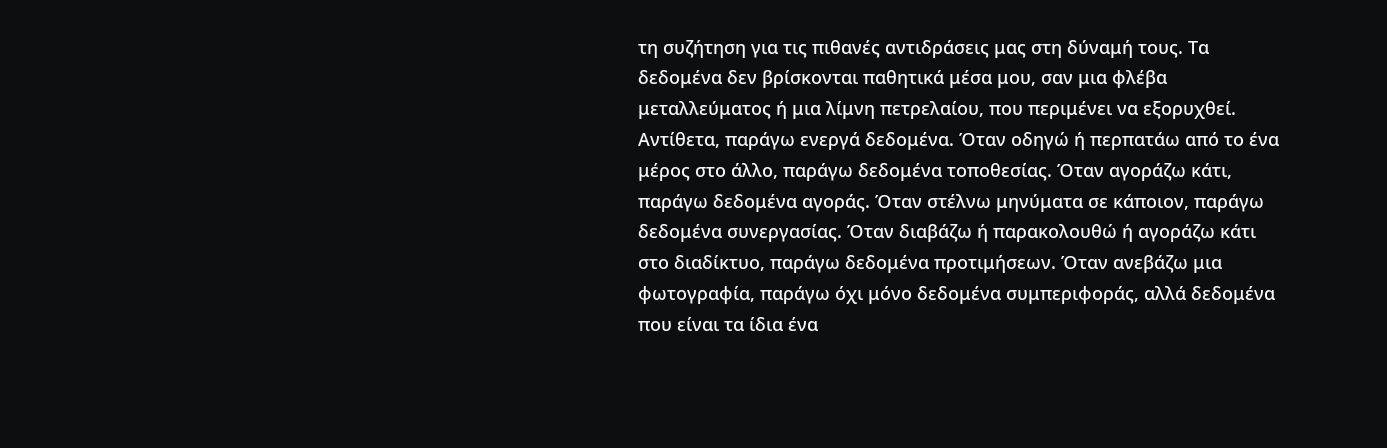τη συζήτηση για τις πιθανές αντιδράσεις μας στη δύναμή τους. Τα δεδομένα δεν βρίσκονται παθητικά μέσα μου, σαν μια φλέβα μεταλλεύματος ή μια λίμνη πετρελαίου, που περιμένει να εξορυχθεί. Αντίθετα, παράγω ενεργά δεδομένα. Όταν οδηγώ ή περπατάω από το ένα μέρος στο άλλο, παράγω δεδομένα τοποθεσίας. Όταν αγοράζω κάτι, παράγω δεδομένα αγοράς. Όταν στέλνω μηνύματα σε κάποιον, παράγω δεδομένα συνεργασίας. Όταν διαβάζω ή παρακολουθώ ή αγοράζω κάτι στο διαδίκτυο, παράγω δεδομένα προτιμήσεων. Όταν ανεβάζω μια φωτογραφία, παράγω όχι μόνο δεδομένα συμπεριφοράς, αλλά δεδομένα που είναι τα ίδια ένα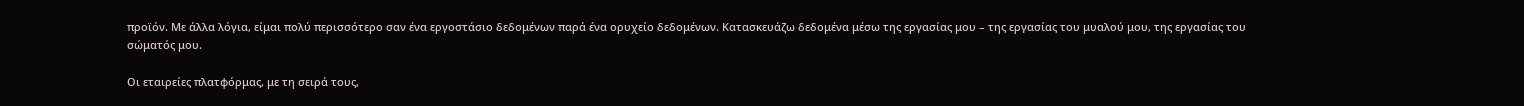προϊόν. Με άλλα λόγια, είμαι πολύ περισσότερο σαν ένα εργοστάσιο δεδομένων παρά ένα ορυχείο δεδομένων. Κατασκευάζω δεδομένα μέσω της εργασίας μου – της εργασίας του μυαλού μου, της εργασίας του σώματός μου.

Οι εταιρείες πλατφόρμας, με τη σειρά τους,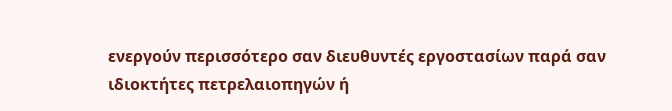ενεργούν περισσότερο σαν διευθυντές εργοστασίων παρά σαν ιδιοκτήτες πετρελαιοπηγών ή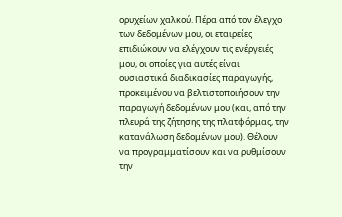ορυχείων χαλκού. Πέρα από τον έλεγχο των δεδομένων μου, οι εταιρείες επιδιώκουν να ελέγχουν τις ενέργειές μου, οι οποίες για αυτές είναι ουσιαστικά διαδικασίες παραγωγής, προκειμένου να βελτιστοποιήσουν την παραγωγή δεδομένων μου (και, από την πλευρά της ζήτησης της πλατφόρμας, την κατανάλωση δεδομένων μου). Θέλουν να προγραμματίσουν και να ρυθμίσουν την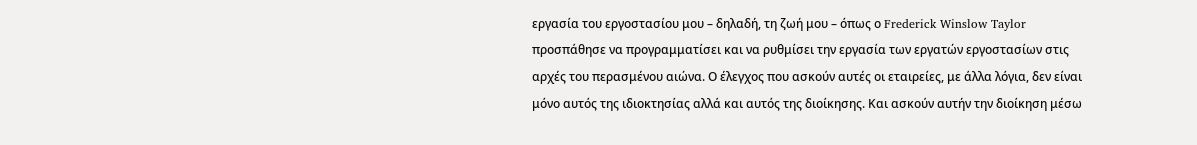εργασία του εργοστασίου μου – δηλαδή, τη ζωή μου – όπως ο Frederick Winslow Taylor προσπάθησε να προγραμματίσει και να ρυθμίσει την εργασία των εργατών εργοστασίων στις αρχές του περασμένου αιώνα. Ο έλεγχος που ασκούν αυτές οι εταιρείες, με άλλα λόγια, δεν είναι μόνο αυτός της ιδιοκτησίας αλλά και αυτός της διοίκησης. Και ασκούν αυτήν την διοίκηση μέσω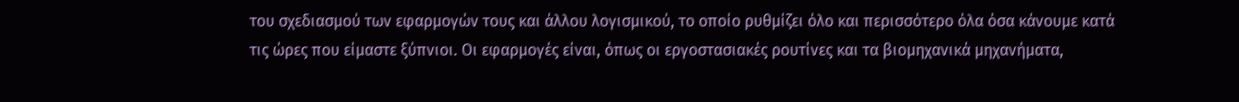του σχεδιασμού των εφαρμογών τους και άλλου λογισμικού, το οποίο ρυθμίζει όλο και περισσότερο όλα όσα κάνουμε κατά τις ώρες που είμαστε ξύπνιοι. Οι εφαρμογές είναι, όπως οι εργοστασιακές ρουτίνες και τα βιομηχανικά μηχανήματα,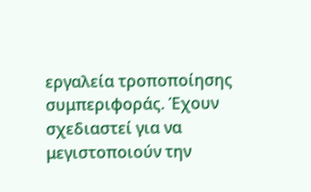εργαλεία τροποποίησης συμπεριφοράς. Έχουν σχεδιαστεί για να μεγιστοποιούν την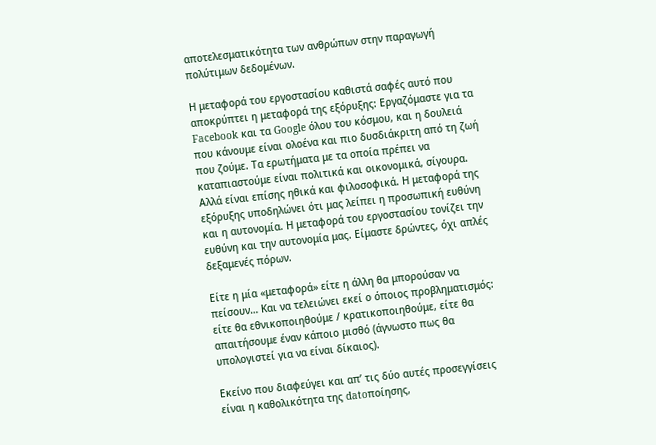αποτελεσματικότητα των ανθρώπων στην παραγωγή πολύτιμων δεδομένων.

Η μεταφορά του εργοστασίου καθιστά σαφές αυτό που αποκρύπτει η μεταφορά της εξόρυξης: Εργαζόμαστε για τα Facebook και τα Google όλου του κόσμου, και η δουλειά που κάνουμε είναι ολοένα και πιο δυσδιάκριτη από τη ζωή που ζούμε. Τα ερωτήματα με τα οποία πρέπει να καταπιαστούμε είναι πολιτικά και οικονομικά, σίγουρα. Αλλά είναι επίσης ηθικά και φιλοσοφικά. Η μεταφορά της εξόρυξης υποδηλώνει ότι μας λείπει η προσωπική ευθύνη και η αυτονομία. Η μεταφορά του εργοστασίου τονίζει την ευθύνη και την αυτονομία μας. Είμαστε δρώντες, όχι απλές δεξαμενές πόρων.

Είτε η μία «μεταφορά» είτε η άλλη θα μπορούσαν να πείσουν… Και να τελειώνει εκεί ο όποιος προβληματισμός: είτε θα εθνικοποιηθούμε / κρατικοποιηθούμε, είτε θα απαιτήσουμε έναν κάποιο μισθό (άγνωστο πως θα υπολογιστεί για να είναι δίκαιος).

Εκείνο που διαφεύγει και απ’ τις δύο αυτές προσεγγίσεις είναι η καθολικότητα της datoποίησης,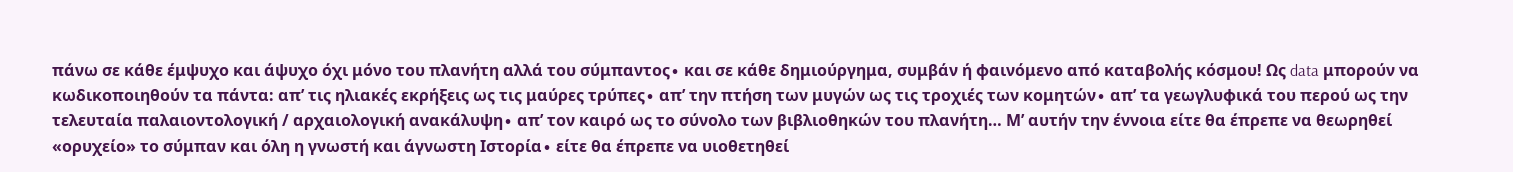πάνω σε κάθε έμψυχο και άψυχο όχι μόνο του πλανήτη αλλά του σύμπαντος∙ και σε κάθε δημιούργημα, συμβάν ή φαινόμενο από καταβολής κόσμου! Ως data μπορούν να κωδικοποιηθούν τα πάντα: απ’ τις ηλιακές εκρήξεις ως τις μαύρες τρύπες∙ απ’ την πτήση των μυγών ως τις τροχιές των κομητών∙ απ’ τα γεωγλυφικά του περού ως την τελευταία παλαιοντολογική / αρχαιολογική ανακάλυψη∙ απ’ τον καιρό ως το σύνολο των βιβλιοθηκών του πλανήτη… Μ’ αυτήν την έννοια είτε θα έπρεπε να θεωρηθεί «ορυχείο» το σύμπαν και όλη η γνωστή και άγνωστη Ιστορία∙ είτε θα έπρεπε να υιοθετηθεί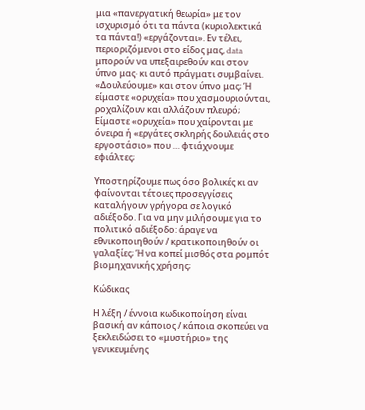μια «πανεργατική θεωρία» με τον ισχυρισμό ότι τα πάντα (κυριολεκτικά τα πάντα!) «εργάζονται». Εν τέλει, περιοριζόμενοι στο είδος μας, data μπορούν να υπεξαιρεθούν και στον ύπνο μας∙ κι αυτό πράγματι συμβαίνει. «Δουλεύουμε» και στον ύπνο μας; Ή είμαστε «ορυχεία» που χασμουριούνται, ροχαλίζουν και αλλάζουν πλευρό; Είμαστε «ορυχεία» που χαίρονται με όνειρα ή «εργάτες σκληρής δουλειάς στο εργοστάσιο» που … φτιάχνουμε εφιάλτες;

Υποστηρίζουμε πως όσο βολικές κι αν φαίνονται τέτοιες προσεγγίσεις καταλήγουν γρήγορα σε λογικό αδιέξοδο. Για να μην μιλήσουμε για το πολιτικό αδιέξοδο: άραγε να εθνικοποιηθούν / κρατικοποιηθούν οι γαλαξίες; Ή να κοπεί μισθός στα ρομπότ βιομηχανικής χρήσης;

Κώδικας

Η λέξη / έννοια κωδικοποίηση είναι βασική αν κάποιος / κάποια σκοπεύει να ξεκλειδώσει το «μυστήριο» της γενικευμένης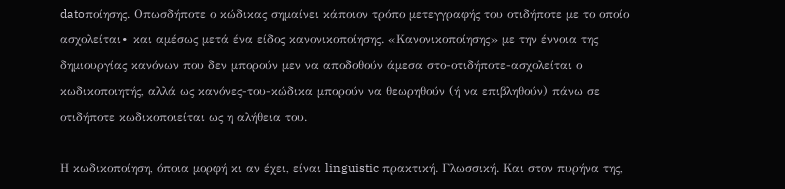datoποίησης. Οπωσδήποτε ο κώδικας σημαίνει κάποιον τρόπο μετεγγραφής του οτιδήποτε με το οποίο ασχολείται∙ και αμέσως μετά ένα είδος κανονικοποίησης. «Κανονικοποίησης» με την έννοια της δημιουργίας κανόνων που δεν μπορούν μεν να αποδοθούν άμεσα στο-οτιδήποτε-ασχολείται ο κωδικοποιητής, αλλά ως κανόνες-του-κώδικα μπορούν να θεωρηθούν (ή να επιβληθούν) πάνω σε οτιδήποτε κωδικοποιείται ως η αλήθεια του.

Η κωδικοποίηση, όποια μορφή κι αν έχει, είναι linguistic πρακτική. Γλωσσική. Και στον πυρήνα της,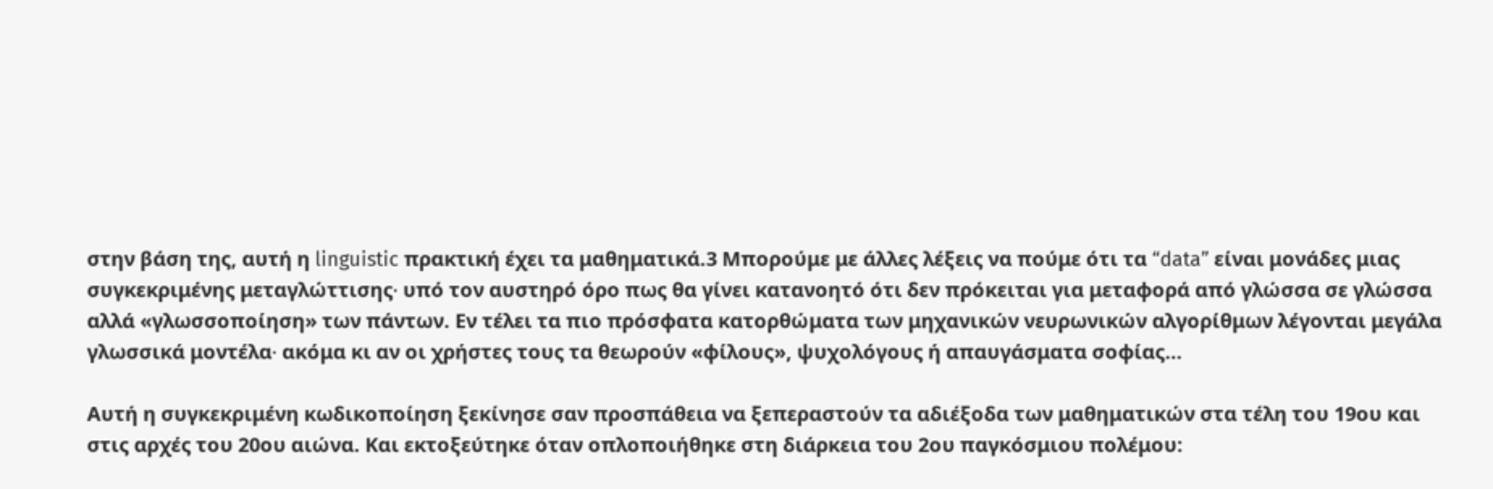στην βάση της, αυτή η linguistic πρακτική έχει τα μαθηματικά.3 Μπορούμε με άλλες λέξεις να πούμε ότι τα “data” είναι μονάδες μιας συγκεκριμένης μεταγλώττισης∙ υπό τον αυστηρό όρο πως θα γίνει κατανοητό ότι δεν πρόκειται για μεταφορά από γλώσσα σε γλώσσα αλλά «γλωσσοποίηση» των πάντων. Εν τέλει τα πιο πρόσφατα κατορθώματα των μηχανικών νευρωνικών αλγορίθμων λέγονται μεγάλα γλωσσικά μοντέλα∙ ακόμα κι αν οι χρήστες τους τα θεωρούν «φίλους», ψυχολόγους ή απαυγάσματα σοφίας…

Αυτή η συγκεκριμένη κωδικοποίηση ξεκίνησε σαν προσπάθεια να ξεπεραστούν τα αδιέξοδα των μαθηματικών στα τέλη του 19ου και στις αρχές του 20ου αιώνα. Και εκτοξεύτηκε όταν οπλοποιήθηκε στη διάρκεια του 2ου παγκόσμιου πολέμου: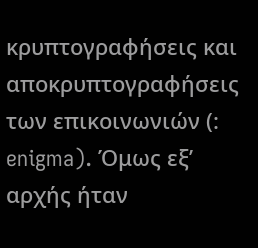κρυπτογραφήσεις και αποκρυπτογραφήσεις των επικοινωνιών (: enigma). Όμως εξ’ αρχής ήταν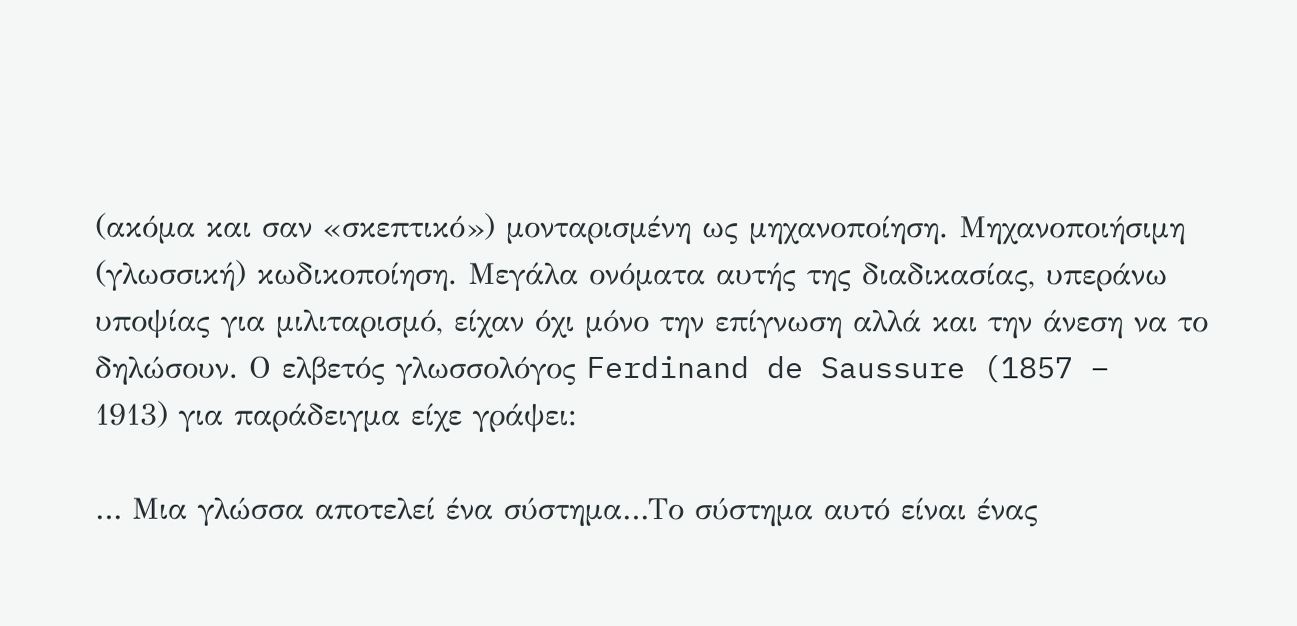(ακόμα και σαν «σκεπτικό») μονταρισμένη ως μηχανοποίηση. Μηχανοποιήσιμη (γλωσσική) κωδικοποίηση. Μεγάλα ονόματα αυτής της διαδικασίας, υπεράνω υποψίας για μιλιταρισμό, είχαν όχι μόνο την επίγνωση αλλά και την άνεση να το δηλώσουν. Ο ελβετός γλωσσολόγος Ferdinand de Saussure (1857 – 1913) για παράδειγμα είχε γράψει:

… Μια γλώσσα αποτελεί ένα σύστημα…Το σύστημα αυτό είναι ένας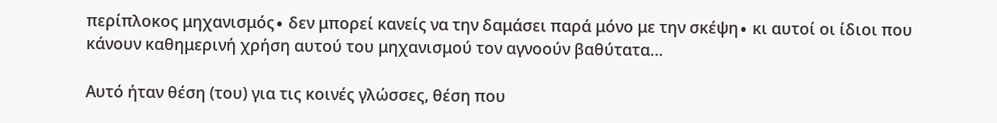περίπλοκος μηχανισμός∙ δεν μπορεί κανείς να την δαμάσει παρά μόνο με την σκέψη∙ κι αυτοί οι ίδιοι που κάνουν καθημερινή χρήση αυτού του μηχανισμού τον αγνοούν βαθύτατα…

Αυτό ήταν θέση (του) για τις κοινές γλώσσες, θέση που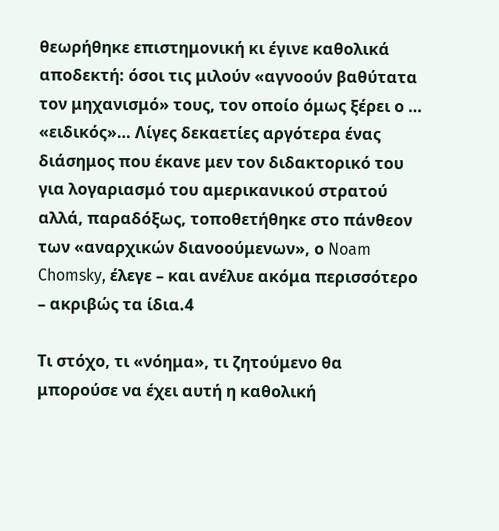θεωρήθηκε επιστημονική κι έγινε καθολικά αποδεκτή: όσοι τις μιλούν «αγνοούν βαθύτατα τον μηχανισμό» τους, τον οποίο όμως ξέρει ο … «ειδικός»… Λίγες δεκαετίες αργότερα ένας διάσημος που έκανε μεν τον διδακτορικό του για λογαριασμό του αμερικανικού στρατού αλλά, παραδόξως, τοποθετήθηκε στο πάνθεον των «αναρχικών διανοούμενων», ο Noam Chomsky, έλεγε – και ανέλυε ακόμα περισσότερο – ακριβώς τα ίδια.4

Τι στόχο, τι «νόημα», τι ζητούμενο θα μπορούσε να έχει αυτή η καθολική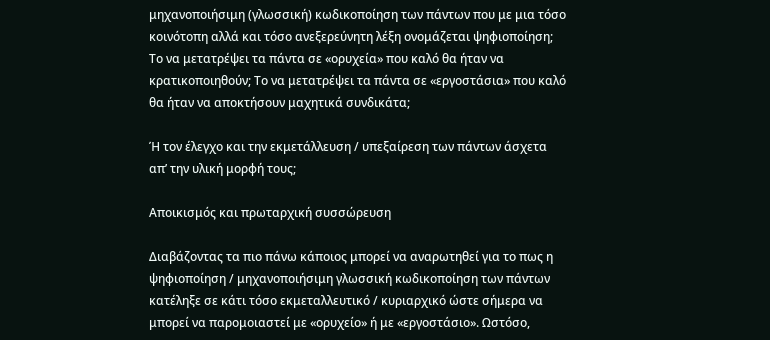μηχανοποιήσιμη (γλωσσική) κωδικοποίηση των πάντων που με μια τόσο κοινότοπη αλλά και τόσο ανεξερεύνητη λέξη ονομάζεται ψηφιοποίηση; Το να μετατρέψει τα πάντα σε «ορυχεία» που καλό θα ήταν να κρατικοποιηθούν; Το να μετατρέψει τα πάντα σε «εργοστάσια» που καλό θα ήταν να αποκτήσουν μαχητικά συνδικάτα;

Ή τον έλεγχο και την εκμετάλλευση / υπεξαίρεση των πάντων άσχετα απ’ την υλική μορφή τους;

Αποικισμός και πρωταρχική συσσώρευση

Διαβάζοντας τα πιο πάνω κάποιος μπορεί να αναρωτηθεί για το πως η ψηφιοποίηση / μηχανοποιήσιμη γλωσσική κωδικοποίηση των πάντων κατέληξε σε κάτι τόσο εκμεταλλευτικό / κυριαρχικό ώστε σήμερα να μπορεί να παρομοιαστεί με «ορυχείο» ή με «εργοστάσιο». Ωστόσο,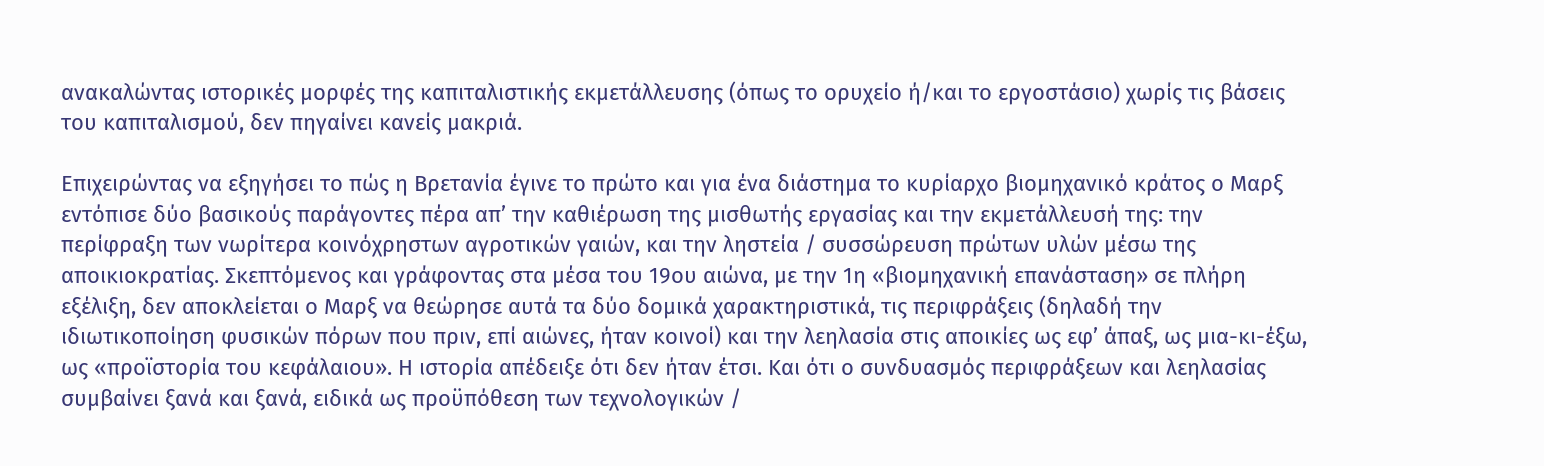ανακαλώντας ιστορικές μορφές της καπιταλιστικής εκμετάλλευσης (όπως το ορυχείο ή/και το εργοστάσιο) χωρίς τις βάσεις του καπιταλισμού, δεν πηγαίνει κανείς μακριά.

Επιχειρώντας να εξηγήσει το πώς η Βρετανία έγινε το πρώτο και για ένα διάστημα το κυρίαρχο βιομηχανικό κράτος ο Μαρξ εντόπισε δύο βασικούς παράγοντες πέρα απ’ την καθιέρωση της μισθωτής εργασίας και την εκμετάλλευσή της: την περίφραξη των νωρίτερα κοινόχρηστων αγροτικών γαιών, και την ληστεία / συσσώρευση πρώτων υλών μέσω της αποικιοκρατίας. Σκεπτόμενος και γράφοντας στα μέσα του 19ου αιώνα, με την 1η «βιομηχανική επανάσταση» σε πλήρη εξέλιξη, δεν αποκλείεται ο Μαρξ να θεώρησε αυτά τα δύο δομικά χαρακτηριστικά, τις περιφράξεις (δηλαδή την ιδιωτικοποίηση φυσικών πόρων που πριν, επί αιώνες, ήταν κοινοί) και την λεηλασία στις αποικίες ως εφ’ άπαξ, ως μια-κι-έξω, ως «προϊστορία του κεφάλαιου». Η ιστορία απέδειξε ότι δεν ήταν έτσι. Και ότι ο συνδυασμός περιφράξεων και λεηλασίας συμβαίνει ξανά και ξανά, ειδικά ως προϋπόθεση των τεχνολογικών /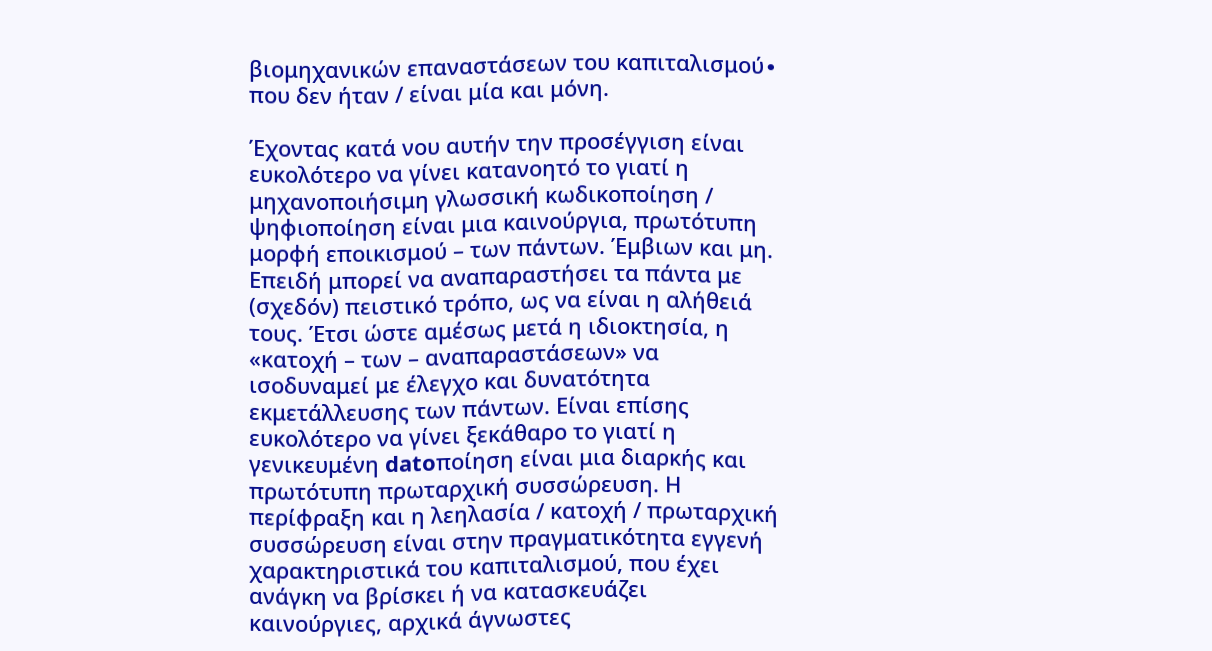βιομηχανικών επαναστάσεων του καπιταλισμού∙ που δεν ήταν / είναι μία και μόνη.

Έχοντας κατά νου αυτήν την προσέγγιση είναι ευκολότερο να γίνει κατανοητό το γιατί η μηχανοποιήσιμη γλωσσική κωδικοποίηση / ψηφιοποίηση είναι μια καινούργια, πρωτότυπη μορφή εποικισμού – των πάντων. Έμβιων και μη. Επειδή μπορεί να αναπαραστήσει τα πάντα με (σχεδόν) πειστικό τρόπο, ως να είναι η αλήθειά τους. Έτσι ώστε αμέσως μετά η ιδιοκτησία, η «κατοχή – των – αναπαραστάσεων» να ισοδυναμεί με έλεγχο και δυνατότητα εκμετάλλευσης των πάντων. Είναι επίσης ευκολότερο να γίνει ξεκάθαρο το γιατί η γενικευμένη datoποίηση είναι μια διαρκής και πρωτότυπη πρωταρχική συσσώρευση. Η περίφραξη και η λεηλασία / κατοχή / πρωταρχική συσσώρευση είναι στην πραγματικότητα εγγενή χαρακτηριστικά του καπιταλισμού, που έχει ανάγκη να βρίσκει ή να κατασκευάζει καινούργιες, αρχικά άγνωστες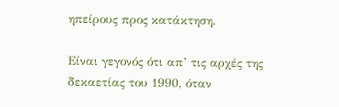ηπείρους προς κατάκτηση.

Είναι γεγονός ότι απ’ τις αρχές της δεκαετίας του 1990, όταν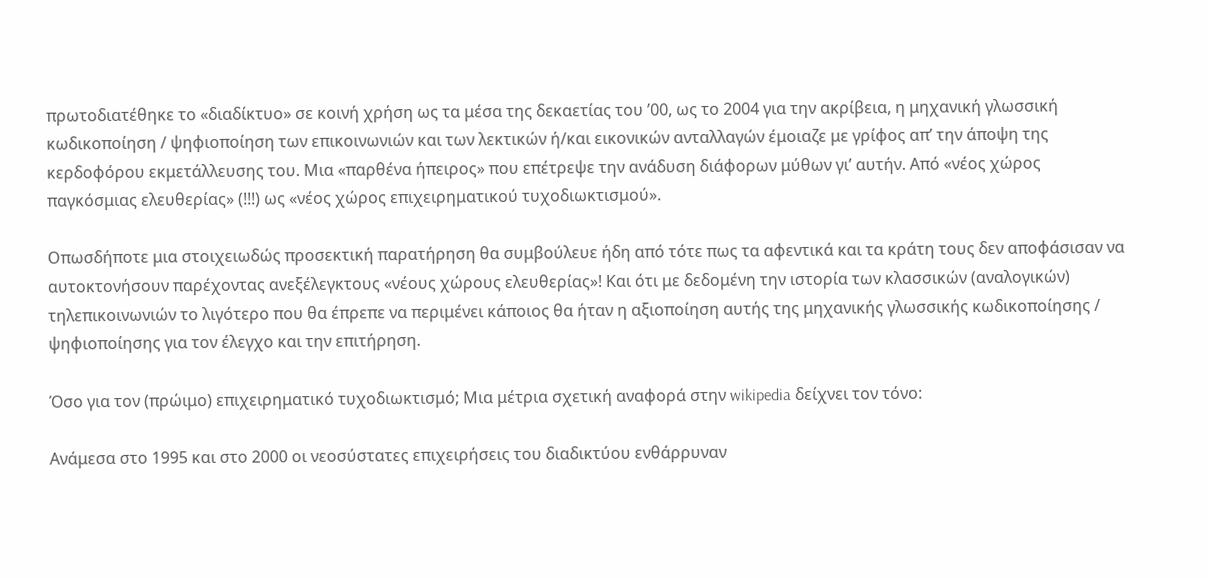πρωτοδιατέθηκε το «διαδίκτυο» σε κοινή χρήση ως τα μέσα της δεκαετίας του ’00, ως το 2004 για την ακρίβεια, η μηχανική γλωσσική κωδικοποίηση / ψηφιοποίηση των επικοινωνιών και των λεκτικών ή/και εικονικών ανταλλαγών έμοιαζε με γρίφος απ’ την άποψη της κερδοφόρου εκμετάλλευσης του. Μια «παρθένα ήπειρος» που επέτρεψε την ανάδυση διάφορων μύθων γι’ αυτήν. Από «νέος χώρος παγκόσμιας ελευθερίας» (!!!) ως «νέος χώρος επιχειρηματικού τυχοδιωκτισμού».

Οπωσδήποτε μια στοιχειωδώς προσεκτική παρατήρηση θα συμβούλευε ήδη από τότε πως τα αφεντικά και τα κράτη τους δεν αποφάσισαν να αυτοκτονήσουν παρέχοντας ανεξέλεγκτους «νέους χώρους ελευθερίας»! Και ότι με δεδομένη την ιστορία των κλασσικών (αναλογικών) τηλεπικοινωνιών το λιγότερο που θα έπρεπε να περιμένει κάποιος θα ήταν η αξιοποίηση αυτής της μηχανικής γλωσσικής κωδικοποίησης / ψηφιοποίησης για τον έλεγχο και την επιτήρηση.

Όσο για τον (πρώιμο) επιχειρηματικό τυχοδιωκτισμό; Μια μέτρια σχετική αναφορά στην wikipedia δείχνει τον τόνο:

Ανάμεσα στο 1995 και στο 2000 οι νεοσύστατες επιχειρήσεις του διαδικτύου ενθάρρυναν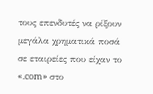τους επενδυτές να ρίξουν μεγάλα χρηματικά ποσά σε εταιρείες που είχαν το «.com» στο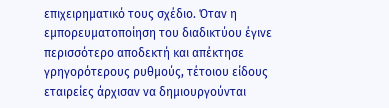επιχειρηματικό τους σχέδιο. Όταν η εμπορευματοποίηση του διαδικτύου έγινε περισσότερο αποδεκτή και απέκτησε γρηγορότερους ρυθμούς, τέτοιου είδους εταιρείες άρχισαν να δημιουργούνται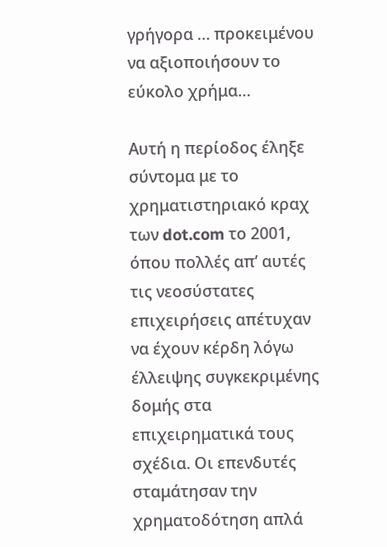γρήγορα … προκειμένου να αξιοποιήσουν το εύκολο χρήμα…

Αυτή η περίοδος έληξε σύντομα με το χρηματιστηριακό κραχ των dot.com το 2001, όπου πολλές απ’ αυτές τις νεοσύστατες επιχειρήσεις απέτυχαν να έχουν κέρδη λόγω έλλειψης συγκεκριμένης δομής στα επιχειρηματικά τους σχέδια. Οι επενδυτές σταμάτησαν την χρηματοδότηση απλά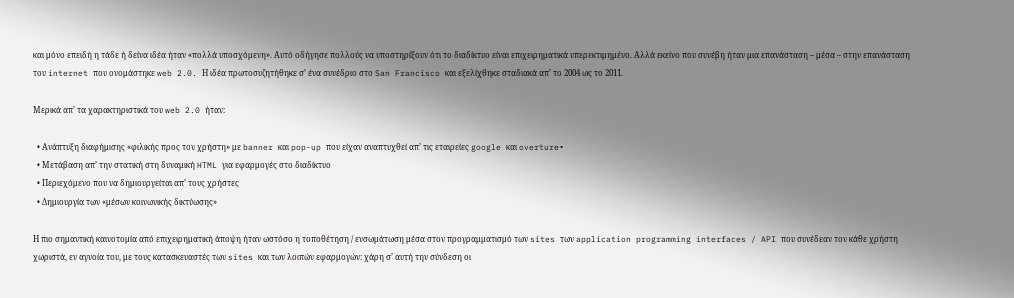και μόνο επειδή η τάδε ή δείνα ιδέα ήταν «πολλά υποσχόμενη». Αυτό οδήγησε πολλούς να υποστηρίξουν ότι το διαδίκτυο είναι επιχειρηματικά υπερεκτιμημένο. Αλλά εκείνο που συνέβη ήταν μια επανάσταση – μέσα – στην επανάσταση του internet που ονομάστηκε web 2.0. Η ιδέα πρωτοσυζητήθηκε σ’ ένα συνέδριο στο San Francisco και εξελίχθηκε σταδιακά απ’ το 2004 ως το 2011.

Μερικά απ’ τα χαρακτηριστικά του web 2.0 ήταν:

  • Ανάπτυξη διαφήμισης «φιλικής προς τον χρήστη» με banner και pop-up που είχαν αναπτυχθεί απ’ τις εταιρείες google και overture∙
  • Μετάβαση απ’ την στατική στη δυναμική HTML για εφαρμογές στο διαδίκτυο
  • Περιεχόμενο που να δημιουργείται απ’ τους χρήστες
  • Δημιουργία των «μέσων κοινωνικής δικτύωσης»

Η πιο σημαντική καινοτομία από επιχειρηματική άποψη ήταν ωστόσο η τοποθέτηση / ενσωμάτωση μέσα στον προγραμματισμό των sites των application programming interfaces / API που συνέδεαν τον κάθε χρήστη χωριστά, εν αγνοία του, με τους κατασκευαστές των sites και των λοιπών εφαρμογών: χάρη σ’ αυτή την σύνδεση οι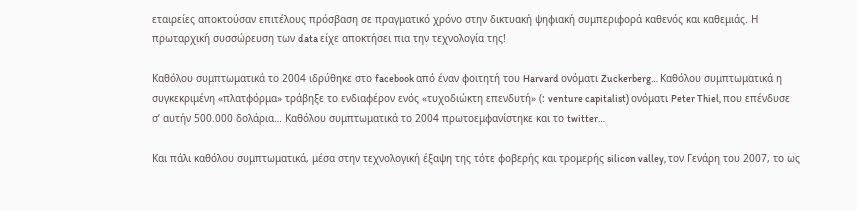εταιρείες αποκτούσαν επιτέλους πρόσβαση σε πραγματικό χρόνο στην δικτυακή ψηφιακή συμπεριφορά καθενός και καθεμιάς. Η πρωταρχική συσσώρευση των data είχε αποκτήσει πια την τεχνολογία της!

Καθόλου συμπτωματικά το 2004 ιδρύθηκε στο facebook από έναν φοιτητή του Harvard ονόματι Zuckerberg… Καθόλου συμπτωματικά η συγκεκριμένη «πλατφόρμα» τράβηξε το ενδιαφέρον ενός «τυχοδιώκτη επενδυτή» (: venture capitalist) ονόματι Peter Thiel, που επένδυσε σ’ αυτήν 500.000 δολάρια… Καθόλου συμπτωματικά το 2004 πρωτοεμφανίστηκε και το twitter…

Και πάλι καθόλου συμπτωματικά, μέσα στην τεχνολογική έξαψη της τότε φοβερής και τρομερής silicon valley, τον Γενάρη του 2007, το ως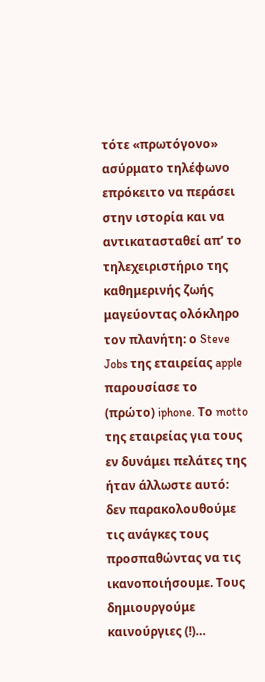τότε «πρωτόγονο» ασύρματο τηλέφωνο επρόκειτο να περάσει στην ιστορία και να αντικατασταθεί απ’ το τηλεχειριστήριο της καθημερινής ζωής μαγεύοντας ολόκληρο τον πλανήτη: ο Steve Jobs της εταιρείας apple παρουσίασε το (πρώτο) iphone. Το motto της εταιρείας για τους εν δυνάμει πελάτες της ήταν άλλωστε αυτό: δεν παρακολουθούμε τις ανάγκες τους προσπαθώντας να τις ικανοποιήσουμε. Τους δημιουργούμε καινούργιες (!)…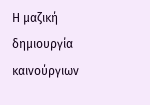Η μαζική δημιουργία καινούργιων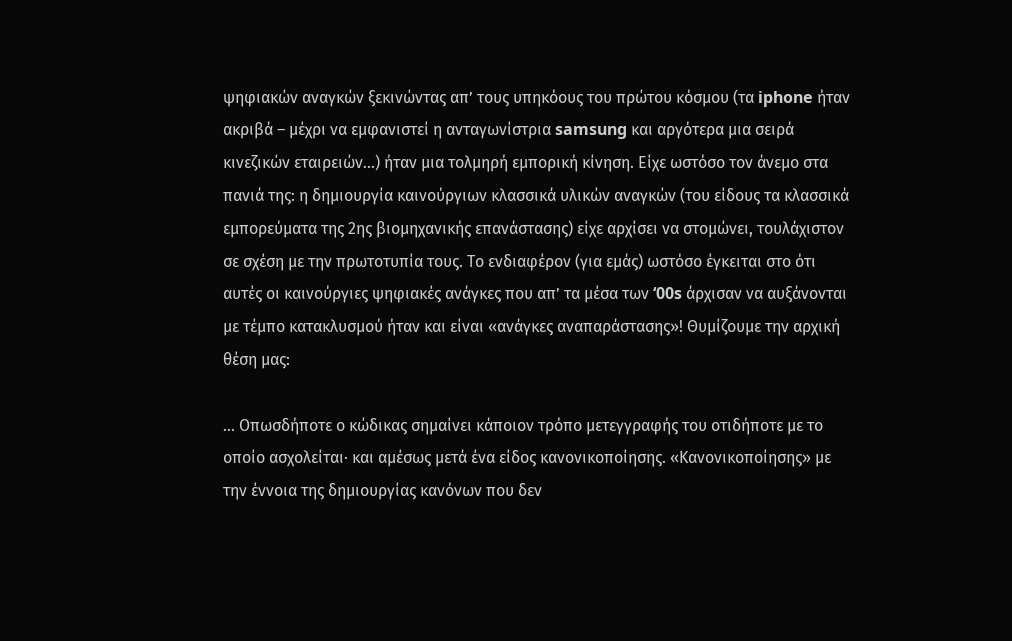ψηφιακών αναγκών ξεκινώντας απ’ τους υπηκόους του πρώτου κόσμου (τα iphone ήταν ακριβά – μέχρι να εμφανιστεί η ανταγωνίστρια samsung και αργότερα μια σειρά κινεζικών εταιρειών…) ήταν μια τολμηρή εμπορική κίνηση. Είχε ωστόσο τον άνεμο στα πανιά της: η δημιουργία καινούργιων κλασσικά υλικών αναγκών (του είδους τα κλασσικά εμπορεύματα της 2ης βιομηχανικής επανάστασης) είχε αρχίσει να στομώνει, τουλάχιστον σε σχέση με την πρωτοτυπία τους. Το ενδιαφέρον (για εμάς) ωστόσο έγκειται στο ότι αυτές οι καινούργιες ψηφιακές ανάγκες που απ’ τα μέσα των ‘00s άρχισαν να αυξάνονται με τέμπο κατακλυσμού ήταν και είναι «ανάγκες αναπαράστασης»! Θυμίζουμε την αρχική θέση μας:

… Οπωσδήποτε ο κώδικας σημαίνει κάποιον τρόπο μετεγγραφής του οτιδήποτε με το οποίο ασχολείται∙ και αμέσως μετά ένα είδος κανονικοποίησης. «Κανονικοποίησης» με την έννοια της δημιουργίας κανόνων που δεν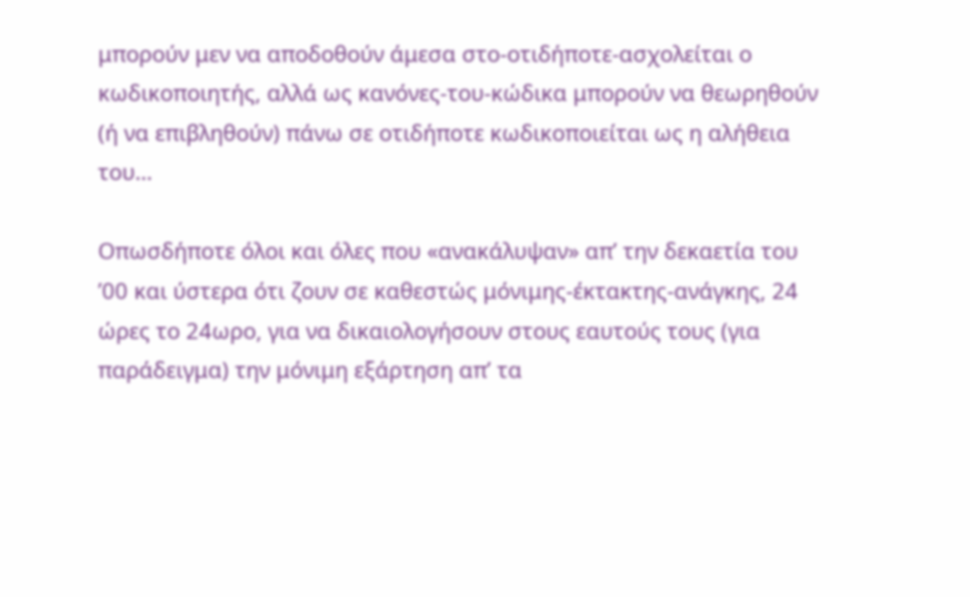μπορούν μεν να αποδοθούν άμεσα στο-οτιδήποτε-ασχολείται ο κωδικοποιητής, αλλά ως κανόνες-του-κώδικα μπορούν να θεωρηθούν (ή να επιβληθούν) πάνω σε οτιδήποτε κωδικοποιείται ως η αλήθεια του…

Οπωσδήποτε όλοι και όλες που «ανακάλυψαν» απ’ την δεκαετία του ’00 και ύστερα ότι ζουν σε καθεστώς μόνιμης-έκτακτης-ανάγκης, 24 ώρες το 24ωρο, για να δικαιολογήσουν στους εαυτούς τους (για παράδειγμα) την μόνιμη εξάρτηση απ’ τα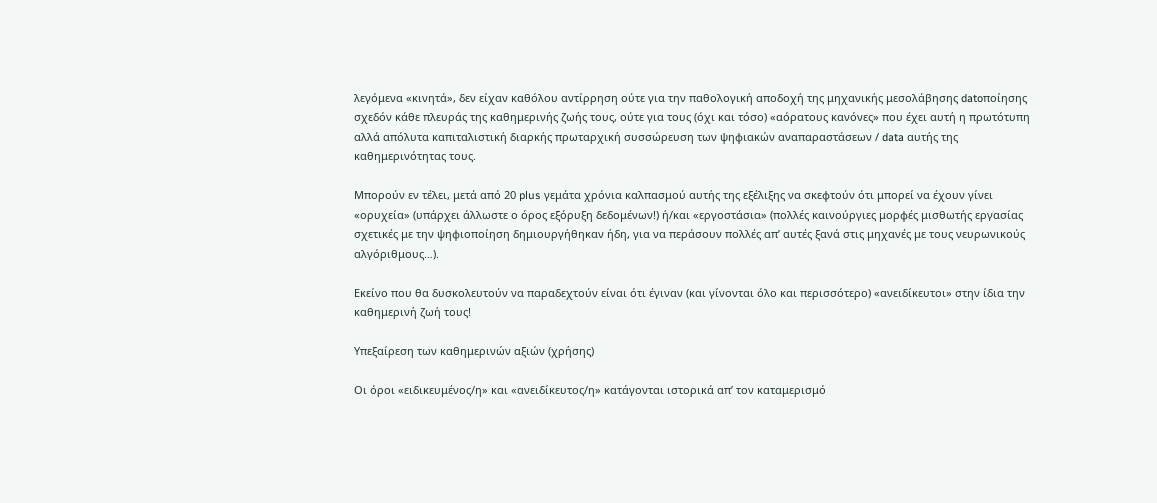λεγόμενα «κινητά», δεν είχαν καθόλου αντίρρηση ούτε για την παθολογική αποδοχή της μηχανικής μεσολάβησης datoποίησης σχεδόν κάθε πλευράς της καθημερινής ζωής τους, ούτε για τους (όχι και τόσο) «αόρατους κανόνες» που έχει αυτή η πρωτότυπη αλλά απόλυτα καπιταλιστική διαρκής πρωταρχική συσσώρευση των ψηφιακών αναπαραστάσεων / data αυτής της καθημερινότητας τους.

Μπορούν εν τέλει, μετά από 20 plus γεμάτα χρόνια καλπασμού αυτής της εξέλιξης να σκεφτούν ότι μπορεί να έχουν γίνει «ορυχεία» (υπάρχει άλλωστε ο όρος εξόρυξη δεδομένων!) ή/και «εργοστάσια» (πολλές καινούργιες μορφές μισθωτής εργασίας σχετικές με την ψηφιοποίηση δημιουργήθηκαν ήδη, για να περάσουν πολλές απ’ αυτές ξανά στις μηχανές με τους νευρωνικούς αλγόριθμους…).

Εκείνο που θα δυσκολευτούν να παραδεχτούν είναι ότι έγιναν (και γίνονται όλο και περισσότερο) «ανειδίκευτοι» στην ίδια την καθημερινή ζωή τους!

Υπεξαίρεση των καθημερινών αξιών (χρήσης)

Οι όροι «ειδικευμένος/η» και «ανειδίκευτος/η» κατάγονται ιστορικά απ’ τον καταμερισμό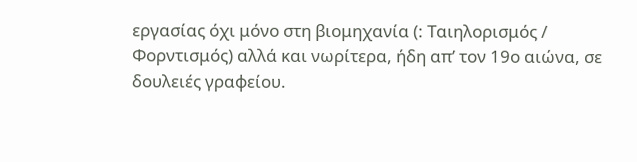εργασίας όχι μόνο στη βιομηχανία (: Ταιηλορισμός / Φορντισμός) αλλά και νωρίτερα, ήδη απ’ τον 19ο αιώνα, σε δουλειές γραφείου.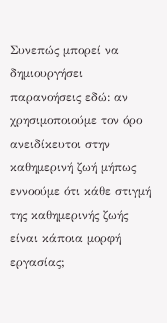Συνεπώς μπορεί να δημιουργήσει παρανοήσεις εδώ: αν χρησιμοποιούμε τον όρο ανειδίκευτοι στην καθημερινή ζωή μήπως εννοούμε ότι κάθε στιγμή της καθημερινής ζωής είναι κάποια μορφή εργασίας;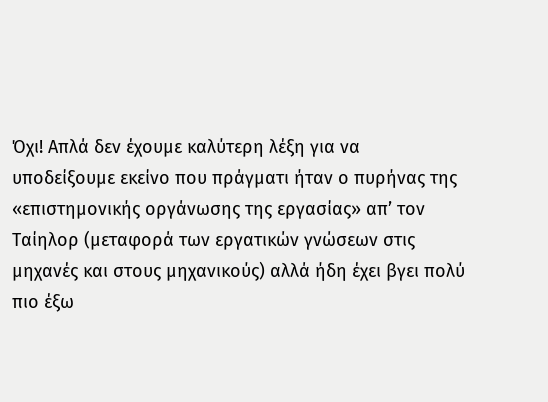Όχι! Απλά δεν έχουμε καλύτερη λέξη για να υποδείξουμε εκείνο που πράγματι ήταν ο πυρήνας της «επιστημονικής οργάνωσης της εργασίας» απ’ τον Ταίηλορ (μεταφορά των εργατικών γνώσεων στις μηχανές και στους μηχανικούς) αλλά ήδη έχει βγει πολύ πιο έξω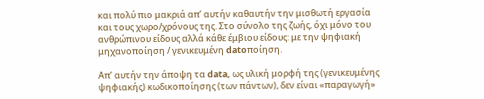και πολύ πιο μακριά απ’ αυτήν καθαυτήν την μισθωτή εργασία και τους χωρο/χρόνους της. Στο σύνολο της ζωής, όχι μόνο του ανθρώπινου είδους αλλά κάθε έμβιου είδους: με την ψηφιακή μηχανοποίηση / γενικευμένη datoποίηση.

Απ’ αυτήν την άποψη τα data, ως υλική μορφή της (γενικευμένης ψηφιακής) κωδικοποίησης (των πάντων), δεν είναι «παραγωγή»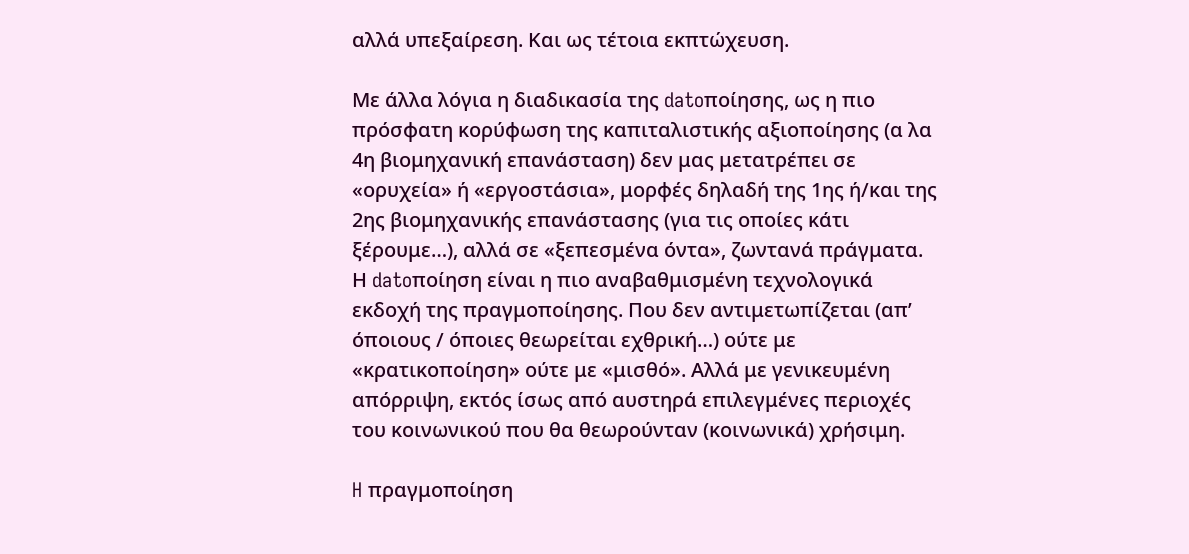αλλά υπεξαίρεση. Και ως τέτοια εκπτώχευση.

Με άλλα λόγια η διαδικασία της datoποίησης, ως η πιο πρόσφατη κορύφωση της καπιταλιστικής αξιοποίησης (α λα 4η βιομηχανική επανάσταση) δεν μας μετατρέπει σε «ορυχεία» ή «εργοστάσια», μορφές δηλαδή της 1ης ή/και της 2ης βιομηχανικής επανάστασης (για τις οποίες κάτι ξέρουμε…), αλλά σε «ξεπεσμένα όντα», ζωντανά πράγματα. Η datoποίηση είναι η πιο αναβαθμισμένη τεχνολογικά εκδοχή της πραγμοποίησης. Που δεν αντιμετωπίζεται (απ’ όποιους / όποιες θεωρείται εχθρική…) ούτε με «κρατικοποίηση» ούτε με «μισθό». Αλλά με γενικευμένη απόρριψη, εκτός ίσως από αυστηρά επιλεγμένες περιοχές του κοινωνικού που θα θεωρούνταν (κοινωνικά) χρήσιμη.

H πραγμοποίηση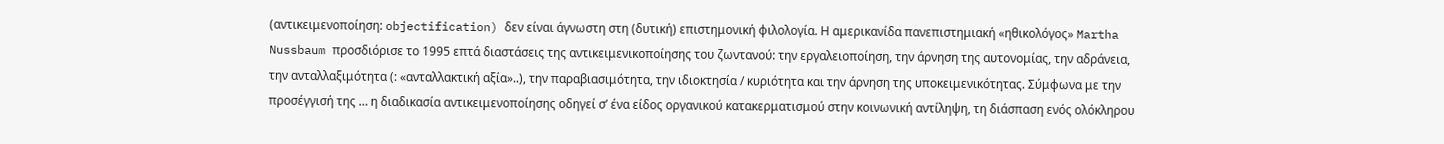(αντικειμενοποίηση: objectification) δεν είναι άγνωστη στη (δυτική) επιστημονική φιλολογία. Η αμερικανίδα πανεπιστημιακή «ηθικολόγος» Martha Nussbaum προσδιόρισε το 1995 επτά διαστάσεις της αντικειμενικοποίησης του ζωντανού: την εργαλειοποίηση, την άρνηση της αυτονομίας, την αδράνεια, την ανταλλαξιμότητα (: «ανταλλακτική αξία»..), την παραβιασιμότητα, την ιδιοκτησία / κυριότητα και την άρνηση της υποκειμενικότητας. Σύμφωνα με την προσέγγισή της … η διαδικασία αντικειμενοποίησης οδηγεί σ’ ένα είδος οργανικού κατακερματισμού στην κοινωνική αντίληψη, τη διάσπαση ενός ολόκληρου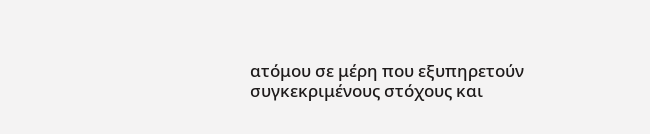ατόμου σε μέρη που εξυπηρετούν συγκεκριμένους στόχους και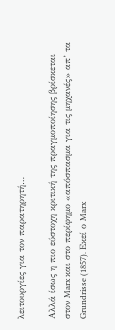λειτουργίες για τον παρατηρητή…

Αλλά ίσως η πιο εύστοχη κριτική της πραγμοποίησης βρίσκεται στον Marx και στο περίφημο «απόσπασμα για τις μηχανές» απ’ τα Grundrisse (1857). Εκεί ο Marx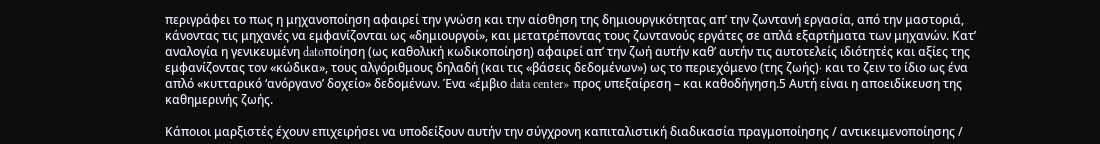περιγράφει το πως η μηχανοποίηση αφαιρεί την γνώση και την αίσθηση της δημιουργικότητας απ’ την ζωντανή εργασία, από την μαστοριά, κάνοντας τις μηχανές να εμφανίζονται ως «δημιουργοί», και μετατρέποντας τους ζωντανούς εργάτες σε απλά εξαρτήματα των μηχανών. Κατ’ αναλογία η γενικευμένη datoποίηση (ως καθολική κωδικοποίηση) αφαιρεί απ’ την ζωή αυτήν καθ’ αυτήν τις αυτοτελείς ιδιότητές και αξίες της εμφανίζοντας τον «κώδικα», τους αλγόριθμους δηλαδή (και τις «βάσεις δεδομένων») ως το περιεχόμενο (της ζωής)∙ και το ζειν το ίδιο ως ένα απλό «κυτταρικό ‘ανόργανο’ δοχείο» δεδομένων. Ένα «έμβιο data center» προς υπεξαίρεση – και καθοδήγηση.5 Αυτή είναι η αποειδίκευση της καθημερινής ζωής.

Κάποιοι μαρξιστές έχουν επιχειρήσει να υποδείξουν αυτήν την σύγχρονη καπιταλιστική διαδικασία πραγμοποίησης / αντικειμενοποίησης /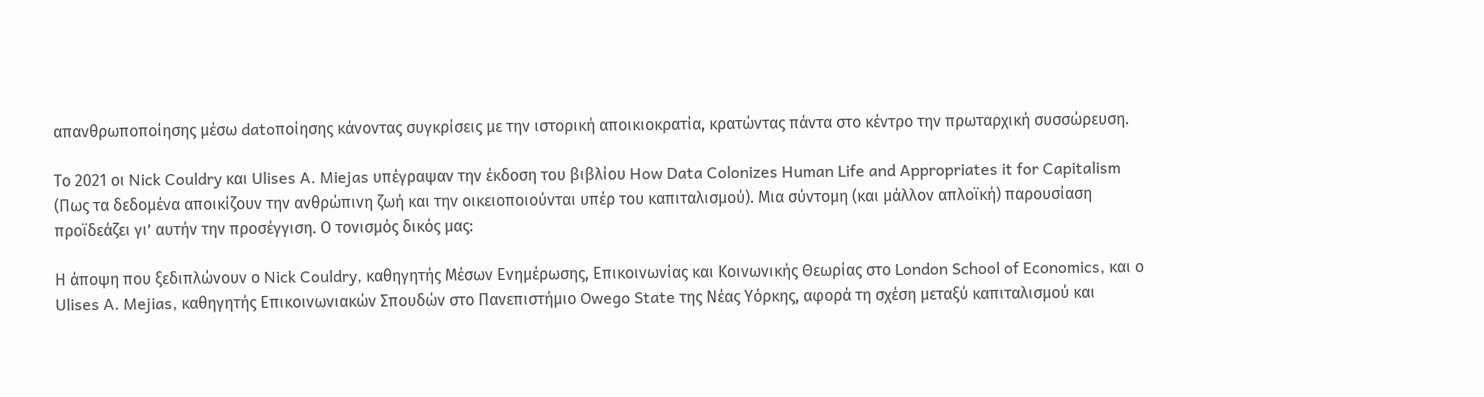απανθρωποποίησης μέσω datoποίησης κάνοντας συγκρίσεις με την ιστορική αποικιοκρατία, κρατώντας πάντα στο κέντρο την πρωταρχική συσσώρευση.

Το 2021 οι Nick Couldry και Ulises A. Miejas υπέγραψαν την έκδοση του βιβλίου How Data Colonizes Human Life and Appropriates it for Capitalism (Πως τα δεδομένα αποικίζουν την ανθρώπινη ζωή και την οικειοποιούνται υπέρ του καπιταλισμού). Μια σύντομη (και μάλλον απλοϊκή) παρουσίαση προϊδεάζει γι’ αυτήν την προσέγγιση. Ο τονισμός δικός μας:

Η άποψη που ξεδιπλώνουν ο Nick Couldry, καθηγητής Μέσων Ενημέρωσης, Επικοινωνίας και Κοινωνικής Θεωρίας στο London School of Economics, και ο Ulises A. Mejias, καθηγητής Επικοινωνιακών Σπουδών στο Πανεπιστήμιο Owego State της Νέας Υόρκης, αφορά τη σχέση μεταξύ καπιταλισμού και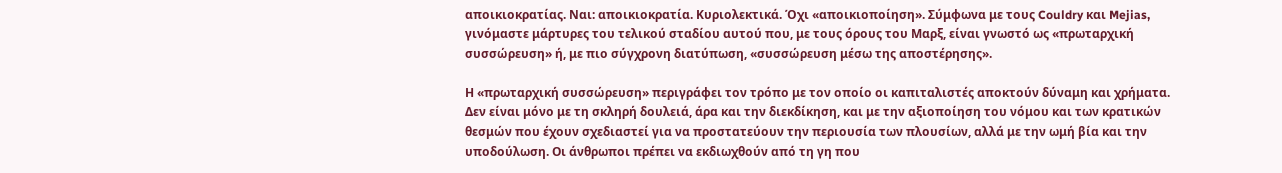αποικιοκρατίας. Ναι: αποικιοκρατία. Κυριολεκτικά. Όχι «αποικιοποίηση». Σύμφωνα με τους Couldry και Mejias, γινόμαστε μάρτυρες του τελικού σταδίου αυτού που, με τους όρους του Μαρξ, είναι γνωστό ως «πρωταρχική συσσώρευση» ή, με πιο σύγχρονη διατύπωση, «συσσώρευση μέσω της αποστέρησης».

Η «πρωταρχική συσσώρευση» περιγράφει τον τρόπο με τον οποίο οι καπιταλιστές αποκτούν δύναμη και χρήματα. Δεν είναι μόνο με τη σκληρή δουλειά, άρα και την διεκδίκηση, και με την αξιοποίηση του νόμου και των κρατικών θεσμών που έχουν σχεδιαστεί για να προστατεύουν την περιουσία των πλουσίων, αλλά με την ωμή βία και την υποδούλωση. Οι άνθρωποι πρέπει να εκδιωχθούν από τη γη που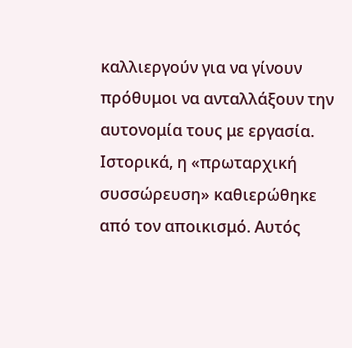καλλιεργούν για να γίνουν πρόθυμοι να ανταλλάξουν την αυτονομία τους με εργασία. Ιστορικά, η «πρωταρχική συσσώρευση» καθιερώθηκε από τον αποικισμό. Αυτός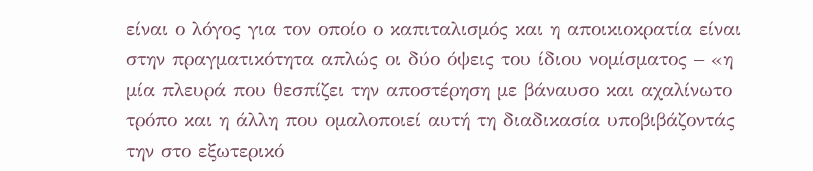είναι ο λόγος για τον οποίο ο καπιταλισμός και η αποικιοκρατία είναι στην πραγματικότητα απλώς οι δύο όψεις του ίδιου νομίσματος – «η μία πλευρά που θεσπίζει την αποστέρηση με βάναυσο και αχαλίνωτο τρόπο και η άλλη που ομαλοποιεί αυτή τη διαδικασία υποβιβάζοντάς την στο εξωτερικό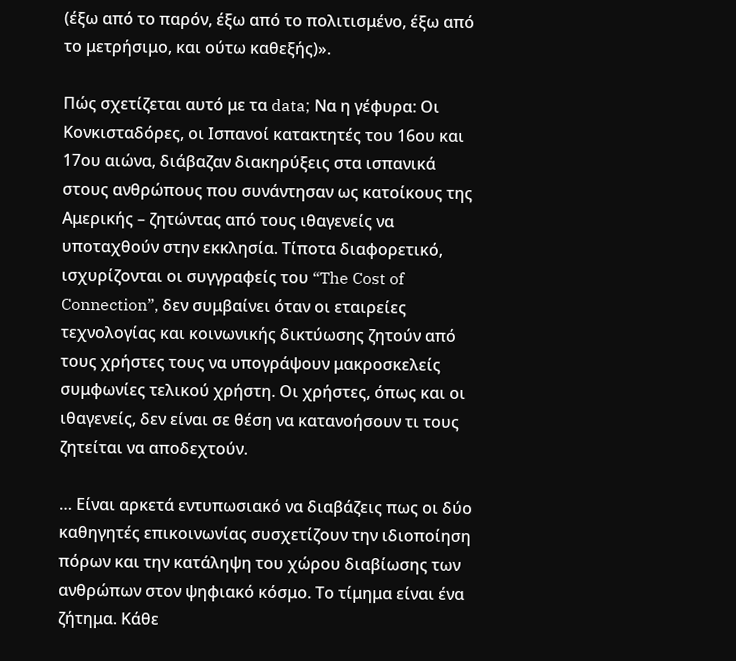(έξω από το παρόν, έξω από το πολιτισμένο, έξω από το μετρήσιμο, και ούτω καθεξής)».

Πώς σχετίζεται αυτό με τα data; Να η γέφυρα: Οι Κονκισταδόρες, οι Ισπανοί κατακτητές του 16ου και 17ου αιώνα, διάβαζαν διακηρύξεις στα ισπανικά στους ανθρώπους που συνάντησαν ως κατοίκους της Αμερικής – ζητώντας από τους ιθαγενείς να υποταχθούν στην εκκλησία. Τίποτα διαφορετικό, ισχυρίζονται οι συγγραφείς του “The Cost of Connection”, δεν συμβαίνει όταν οι εταιρείες τεχνολογίας και κοινωνικής δικτύωσης ζητούν από τους χρήστες τους να υπογράψουν μακροσκελείς συμφωνίες τελικού χρήστη. Οι χρήστες, όπως και οι ιθαγενείς, δεν είναι σε θέση να κατανοήσουν τι τους ζητείται να αποδεχτούν.

… Είναι αρκετά εντυπωσιακό να διαβάζεις πως οι δύο καθηγητές επικοινωνίας συσχετίζουν την ιδιοποίηση πόρων και την κατάληψη του χώρου διαβίωσης των ανθρώπων στον ψηφιακό κόσμο. Το τίμημα είναι ένα ζήτημα. Κάθε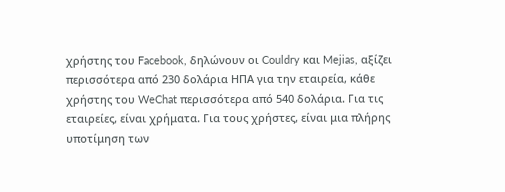χρήστης του Facebook, δηλώνουν οι Couldry και Mejias, αξίζει περισσότερα από 230 δολάρια ΗΠΑ για την εταιρεία, κάθε χρήστης του WeChat περισσότερα από 540 δολάρια. Για τις εταιρείες, είναι χρήματα. Για τους χρήστες, είναι μια πλήρης υποτίμηση των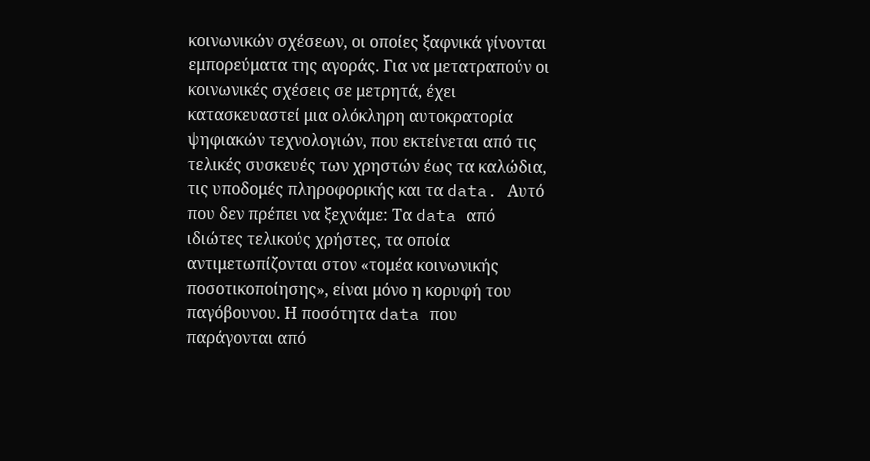κοινωνικών σχέσεων, οι οποίες ξαφνικά γίνονται εμπορεύματα της αγοράς. Για να μετατραπούν οι κοινωνικές σχέσεις σε μετρητά, έχει κατασκευαστεί μια ολόκληρη αυτοκρατορία ψηφιακών τεχνολογιών, που εκτείνεται από τις τελικές συσκευές των χρηστών έως τα καλώδια, τις υποδομές πληροφορικής και τα data. Αυτό που δεν πρέπει να ξεχνάμε: Τα data από ιδιώτες τελικούς χρήστες, τα οποία αντιμετωπίζονται στον «τομέα κοινωνικής ποσοτικοποίησης», είναι μόνο η κορυφή του παγόβουνου. Η ποσότητα data που παράγονται από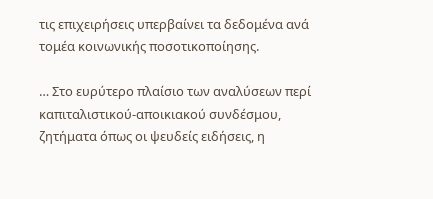τις επιχειρήσεις υπερβαίνει τα δεδομένα ανά τομέα κοινωνικής ποσοτικοποίησης.

… Στο ευρύτερο πλαίσιο των αναλύσεων περί καπιταλιστικού-αποικιακού συνδέσμου, ζητήματα όπως οι ψευδείς ειδήσεις, η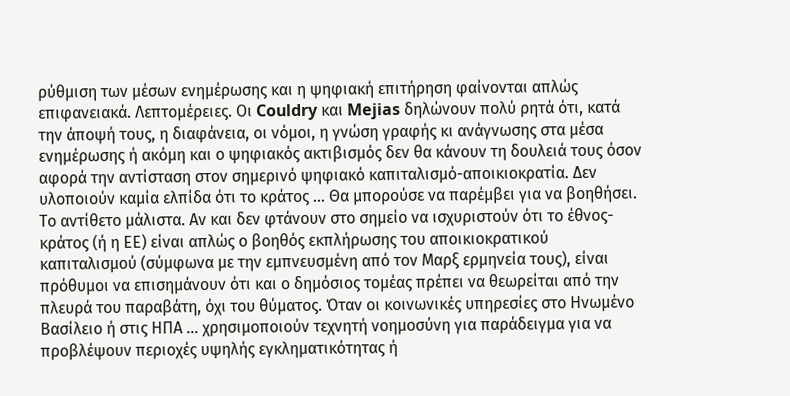ρύθμιση των μέσων ενημέρωσης και η ψηφιακή επιτήρηση φαίνονται απλώς επιφανειακά. Λεπτομέρειες. Οι Couldry και Mejias δηλώνουν πολύ ρητά ότι, κατά την άποψή τους, η διαφάνεια, οι νόμοι, η γνώση γραφής κι ανάγνωσης στα μέσα ενημέρωσης ή ακόμη και ο ψηφιακός ακτιβισμός δεν θα κάνουν τη δουλειά τους όσον αφορά την αντίσταση στον σημερινό ψηφιακό καπιταλισμό-αποικιοκρατία. Δεν υλοποιούν καμία ελπίδα ότι το κράτος … Θα μπορούσε να παρέμβει για να βοηθήσει. Το αντίθετο μάλιστα. Αν και δεν φτάνουν στο σημείο να ισχυριστούν ότι το έθνος-κράτος (ή η ΕΕ) είναι απλώς ο βοηθός εκπλήρωσης του αποικιοκρατικού καπιταλισμού (σύμφωνα με την εμπνευσμένη από τον Μαρξ ερμηνεία τους), είναι πρόθυμοι να επισημάνουν ότι και ο δημόσιος τομέας πρέπει να θεωρείται από την πλευρά του παραβάτη, όχι του θύματος. Όταν οι κοινωνικές υπηρεσίες στο Ηνωμένο Βασίλειο ή στις ΗΠΑ … χρησιμοποιούν τεχνητή νοημοσύνη για παράδειγμα για να προβλέψουν περιοχές υψηλής εγκληματικότητας ή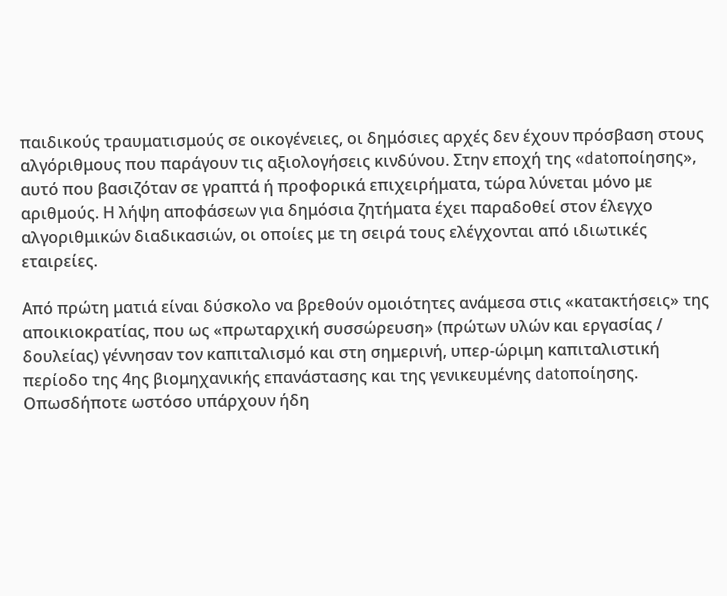παιδικούς τραυματισμούς σε οικογένειες, οι δημόσιες αρχές δεν έχουν πρόσβαση στους αλγόριθμους που παράγουν τις αξιολογήσεις κινδύνου. Στην εποχή της «datoποίησης», αυτό που βασιζόταν σε γραπτά ή προφορικά επιχειρήματα, τώρα λύνεται μόνο με αριθμούς. Η λήψη αποφάσεων για δημόσια ζητήματα έχει παραδοθεί στον έλεγχο αλγοριθμικών διαδικασιών, οι οποίες με τη σειρά τους ελέγχονται από ιδιωτικές εταιρείες.

Από πρώτη ματιά είναι δύσκολο να βρεθούν ομοιότητες ανάμεσα στις «κατακτήσεις» της αποικιοκρατίας, που ως «πρωταρχική συσσώρευση» (πρώτων υλών και εργασίας / δουλείας) γέννησαν τον καπιταλισμό και στη σημερινή, υπερ-ώριμη καπιταλιστική περίοδο της 4ης βιομηχανικής επανάστασης και της γενικευμένης datoποίησης. Οπωσδήποτε ωστόσο υπάρχουν ήδη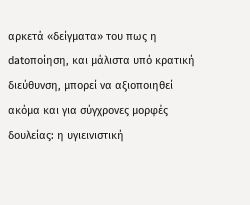αρκετά «δείγματα» του πως η datoποίηση, και μάλιστα υπό κρατική διεύθυνση, μπορεί να αξιοποιηθεί ακόμα και για σύγχρονες μορφές δουλείας: η υγιεινιστική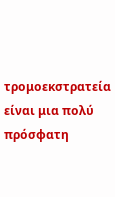τρομοεκστρατεία είναι μια πολύ πρόσφατη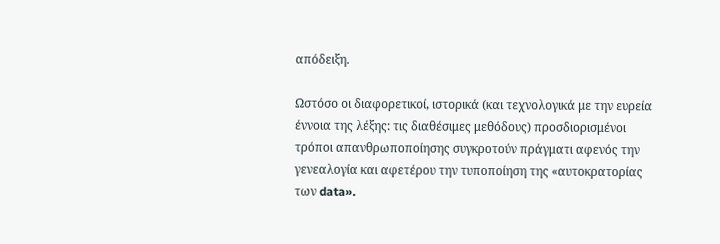απόδειξη.

Ωστόσο οι διαφορετικοί, ιστορικά (και τεχνολογικά με την ευρεία έννοια της λέξης: τις διαθέσιμες μεθόδους) προσδιορισμένοι τρόποι απανθρωποποίησης συγκροτούν πράγματι αφενός την γενεαλογία και αφετέρου την τυποποίηση της «αυτοκρατορίας των data».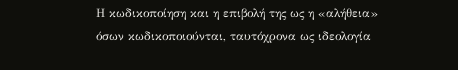Η κωδικοποίηση και η επιβολή της ως η «αλήθεια» όσων κωδικοποιούνται, ταυτόχρονα ως ιδεολογία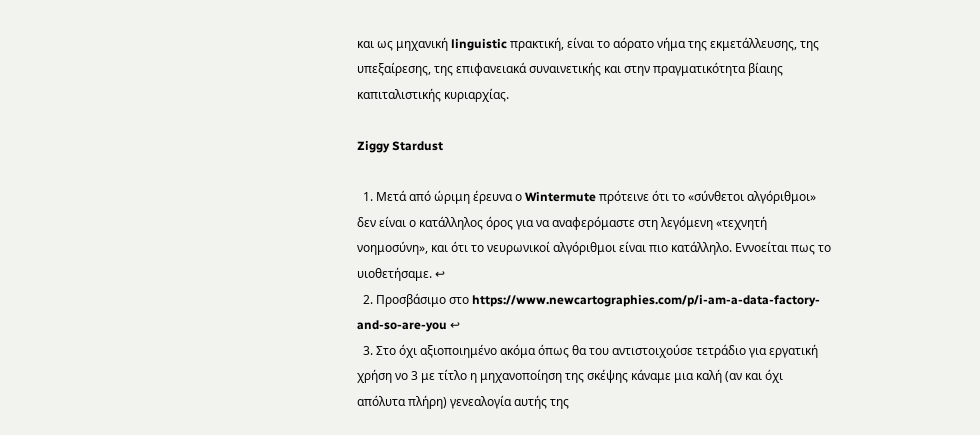και ως μηχανική linguistic πρακτική, είναι το αόρατο νήμα της εκμετάλλευσης, της υπεξαίρεσης, της επιφανειακά συναινετικής και στην πραγματικότητα βίαιης καπιταλιστικής κυριαρχίας.

Ziggy Stardust

  1. Μετά από ώριμη έρευνα ο Wintermute πρότεινε ότι το «σύνθετοι αλγόριθμοι» δεν είναι ο κατάλληλος όρος για να αναφερόμαστε στη λεγόμενη «τεχνητή νοημοσύνη», και ότι το νευρωνικοί αλγόριθμοι είναι πιο κατάλληλο. Εννοείται πως το υιοθετήσαμε. ↩
  2. Προσβάσιμο στο https://www.newcartographies.com/p/i-am-a-data-factory-and-so-are-you ↩
  3. Στο όχι αξιοποιημένο ακόμα όπως θα του αντιστοιχούσε τετράδιο για εργατική χρήση νο 3 με τίτλο η μηχανοποίηση της σκέψης κάναμε μια καλή (αν και όχι απόλυτα πλήρη) γενεαλογία αυτής της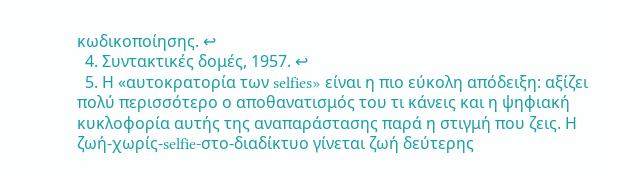κωδικοποίησης. ↩
  4. Συντακτικές δομές, 1957. ↩
  5. Η «αυτοκρατορία των selfies» είναι η πιο εύκολη απόδειξη: αξίζει πολύ περισσότερο ο αποθανατισμός του τι κάνεις και η ψηφιακή κυκλοφορία αυτής της αναπαράστασης παρά η στιγμή που ζεις. Η ζωή-χωρίς-selfie-στο-διαδίκτυο γίνεται ζωή δεύτερης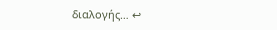διαλογής… ↩